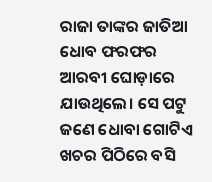ରାଜା ତାଙ୍କର ଜାତିଆ ଧୋବ ଫରଫର ଆରବୀ ଘୋଡ଼ାରେ ଯାଉଥିଲେ। ସେ ପଟୁ ଜଣେ ଧୋବା ଗୋଟିଏ ଖଚର ପିଠିରେ ବସି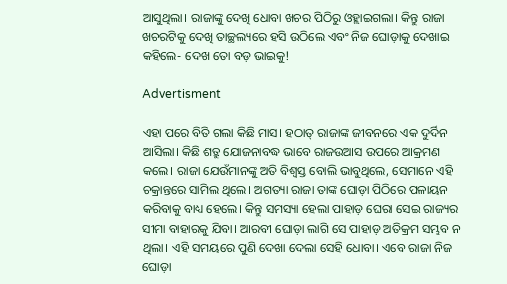ଆସୁଥିଲା। ରାଜାଙ୍କୁ ଦେଖି ଧୋବା ଖଚର ପିଠିରୁ ଓହ୍ଲାଇଗଲା। କିନ୍ତୁ ରାଜା ଖଚରଟିକୁ ଦେଖି ତାଚ୍ଛଲ୍ୟରେ ହସି ଉଠିଲେ ଏବଂ ନିଜ ଘୋଡ଼ାକୁ ଦେଖାଇ କହିଲେ- ଦେଖ ତୋ ବଡ଼ ଭାଇକୁ!

Advertisment

ଏହା ପରେ ବିତି ଗଲା କିଛି ମାସ। ହଠାତ୍‌ ରାଜାଙ୍କ ଜୀବନରେ ଏକ ଦୁର୍ଦିନ ଆସିଲା। କିଛି ଶତ୍ରୁ ଯୋଜନାବଦ୍ଧ ଭାବେ ରାଜଉଆସ ଉପରେ ଆକ୍ରମଣ କଲେ। ରାଜା ଯେଉଁମାନଙ୍କୁ ଅତି ବିଶ୍ବସ୍ତ ବୋଲି ଭାବୁଥିଲେ, ସେମାନେ ଏହି ଚକ୍ରାନ୍ତରେ ସାମିଲ ଥିଲେ। ଅଗତ୍ୟା ରାଜା ତାଙ୍କ ଘୋଡ଼ା ପିଠିରେ ପଳାୟନ କରିବାକୁ ବାଧ୍ୟ ହେଲେ। କିନ୍ତୁ ସମସ୍ୟା ହେଲା ପାହାଡ଼ ଘେରା ସେଇ ରାଜ୍ୟର ସୀମା ବାହାରକୁ ଯିବା। ଆରବୀ ଘୋଡ଼ା ଲାଗି ସେ ପାହାଡ଼ ଅତିକ୍ରମ ସମ୍ଭବ ନ ଥିଲା। ଏହି ସମୟରେ ପୁଣି ଦେଖା ଦେଲା ସେହି ଧୋବା। ଏବେ ରାଜା ନିଜ ଘୋଡ଼ା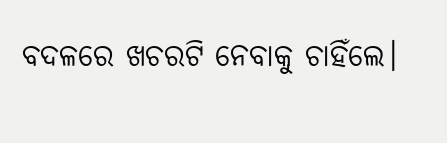ବଦଳରେ ଖଚରଟି ନେବାକୁ ଚାହିଁଲେ।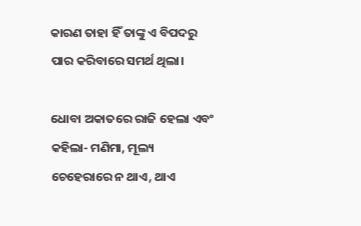କାରଣ ତାହା ହିଁ ତାଙ୍କୁ ଏ ବିପଦରୁ ପାର କରିବାରେ ସମର୍ଥ ଥିଲା।

ଧୋବା ଅକାତରେ ରାଜି ହେଲା ଏବଂ କହିଲା- ମଣିମା, ମୂଲ୍ୟ ଚେହେରାରେ ନ ଥାଏ, ଥାଏ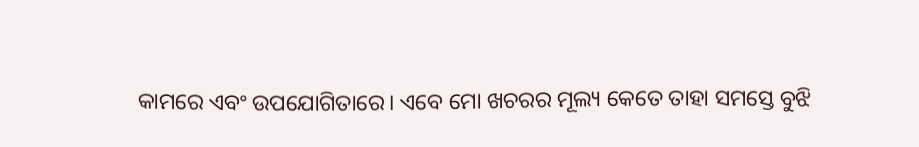କାମରେ ଏବଂ ଉପଯୋଗିତାରେ। ଏବେ ମୋ ଖଚରର ମୂଲ୍ୟ କେତେ ତାହା ସମସ୍ତେ ବୁଝି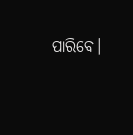ପାରିବେ।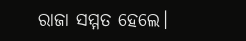ରାଜା ସମ୍ମତ ହେଲେ।